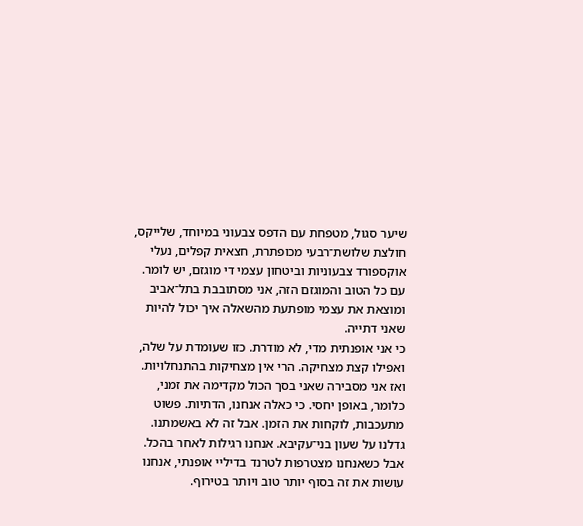שיער סגול, מטפחת עם הדפס צבעוני במיוחד, שלייקס, חולצת שלושת־רבעי מכופתרת, חצאית קפלים, נעלי אוקספורד צבעוניות וביטחון עצמי די מוגזם, יש לומר. עם כל הטוב והמוגזם הזה, אני מסתובבת בתל־אביב ומוצאת את עצמי מופתעת מהשאלה איך יכול להיות שאני דתייה.
כי אני אופנתית מדי, לא מודרת. כזו שעומדת על שלה, ואפילו קצת מצחיקה. הרי אין מצחיקות בהתנחלויות. ואז אני מסבירה שאני בסך הכול מקדימה את זמני, כלומר, באופן יחסי. כי כאלה אנחנו, הדתיות. פשוט מתעכבות, לוקחות את הזמן. אבל זה לא באשמתנו.
גדלנו על שעון בני־עקיבא. אנחנו רגילות לאחר בהכל. אבל כשאנחנו מצטרפות לטרנד בדיליי אופנתי, אנחנו עושות את זה בסוף יותר טוב ויותר בטירוף.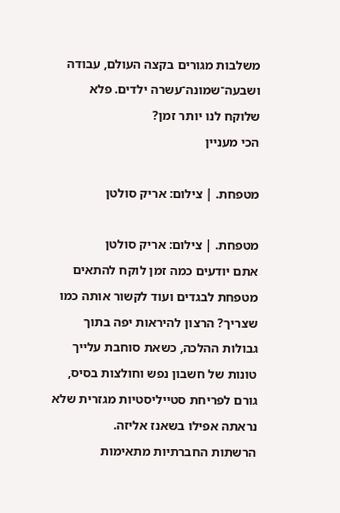משלבות מגורים בקצה העולם, עבודה ושבעה־שמונה־עשרה ילדים. פלא שלוקח לנו יותר זמן?
הכי מעניין

מטפחת. | צילום: אריק סולטן

מטפחת. | צילום: אריק סולטן
אתם יודעים כמה זמן לוקח להתאים מטפחת לבגדים ועוד לקשור אותה כמו שצריך? הרצון להיראות יפה בתוך גבולות ההלכה, כשאת סוחבת עלייך טונות של חשבון נפש וחולצות בסיס, גורם לפריחת סטייליסטיות מגזרית שלא נראתה אפילו בשאנז אליזה.
הרשתות החברתיות מתאימות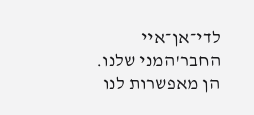לדי־אן־איי החבר'המני שלנו. הן מאפשרות לנו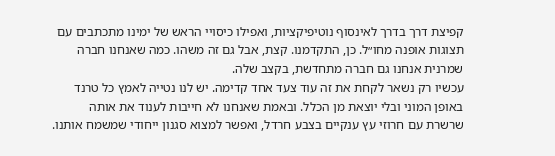קפיצת דרך בדרך לאינסוף נוטיפיקציות, ואפילו כיסויי הראש של ימינו מתכתבים עם תצוגות אופנה מחו״ל. כן, התקדמנו. קצת, אבל גם זה משהו. כמה שאנחנו חברה שמרנית אנחנו גם חברה מתחדשת, בקצב שלה.
עכשיו רק נשאר לקחת את זה עוד צעד אחד קדימה. יש לנו נטייה לאמץ כל טרנד באופן המוני ובלי יוצאת מן הכלל. ובאמת שאנחנו לא חייבות לענוד את אותה שרשרת עם חרוזי עץ ענקיים בצבע חרדל, ואפשר למצוא סגנון ייחודי שמשמח אותנו.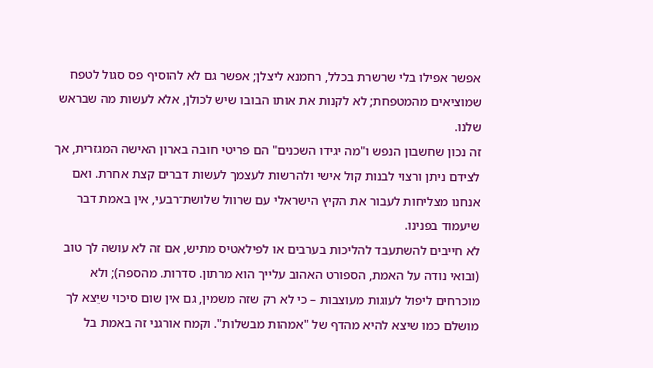אפשר אפילו בלי שרשרת בכלל, רחמנא ליצלן; אפשר גם לא להוסיף פס סגול לטפח שמוציאים מהמטפחת; לא לקנות את אותו הבובו שיש לכולן, אלא לעשות מה שבראש שלנו.
זה נכון שחשבון הנפש ו"מה יגידו השכנים" הם פריטי חובה בארון האישה המגזרית, אך לצידם ניתן ורצוי לבנות קול אישי ולהרשות לעצמך לעשות דברים קצת אחרת. ואם אנחנו מצליחות לעבור את הקיץ הישראלי עם שרוול שלושת־רבעי, אין באמת דבר שיעמוד בפנינו.
לא חייבים להשתעבד להליכות בערבים או לפילאטיס מתיש, אם זה לא עושה לך טוב (ובואי נודה על האמת, הספורט האהוב עלייך הוא מרתון. סדרות. מהספה); ולא מוכרחים ליפול לעוגות מעוצבות – כי לא רק שזה משמין, גם אין שום סיכוי שיֵצא לך מושלם כמו שיצא להיא מהדף של "אמהות מבשלות". וקמח אורגני זה באמת בל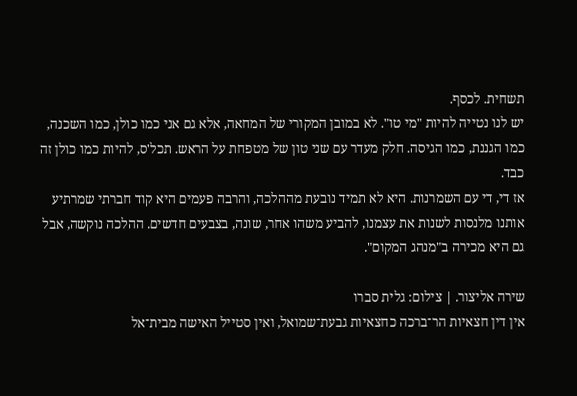תשחית. לכסף.
יש לנו נטייה להיות "מי טו". לא במובן המקורי של המחאה, אלא גם אני כמו כולן, כמו השכנה, כמו הגננת, כמו הגיסה. חלק מעדר עם שני טון של מטפחת על הראש. תכל'ס, להיות כמו כולן זה כבד.
אז די, די עם השמרנות. היא לא תמיד נובעת מההלכה, והרבה פעמים היא קוד חברתי שמרתיע אותנו מלנסות לשנות את עצמנו, להביע משהו אחר, שונה, בצבעים חדשים. ההלכה נוקשה, אבל גם היא מכירה ב"מנהג המקום".

שירה אליצור. | צילום: גלית סברו
אין דין חצאיות הר־ברכה כחצאיות גבעת־שמואל, ואין סטייל האישה מבית־אל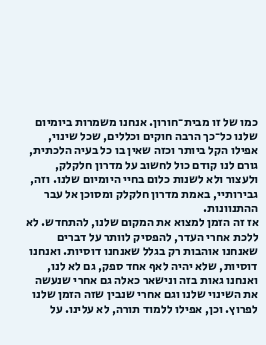כמו של זו מבית־חורון. אנחנו משמרות ביומיום שלנו כל־כך הרבה חוקים וכללים, שכל שינוי, אפילו הקל ביותר וכזה שאין בו כל בעיה הלכתית, גורם לנו קודם כול לחשוב על מדרון חלקלק, ולעצור ולא לשנות כלום בחיי היומיום שלנו. וזה, גבירותיי, באמת מדרון חלקלק ומסוכן אל עבר ההתנוונות.
אז זה הזמן למצוא את המקום שלנו, להתחדש. לא ללכת אחרי העדר, להפסיק לוותר על דברים שאנחנו אוהבות רק בגלל שאנחנו דוסיות. ואנחנו דוסיות, שלא יהיה לאף אחד ספק, גם לא לנו, ואנחנו גאות בזה ונישאר כאלה גם אחרי שנעשה את השינוי שלנו וגם אחרי שנבין שזה הזמן שלנו לפרוץ. וכן, אפילו ללמוד תורה, לא עלינו. על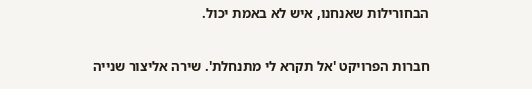הבחורילות שאנחנו, איש לא באמת יכול.

חברות הפרויקט 'אל תקרא לי מתנחלת'. שירה אליצור שנייה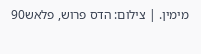מימין. | צילום: הדס פרוש, פלאש90